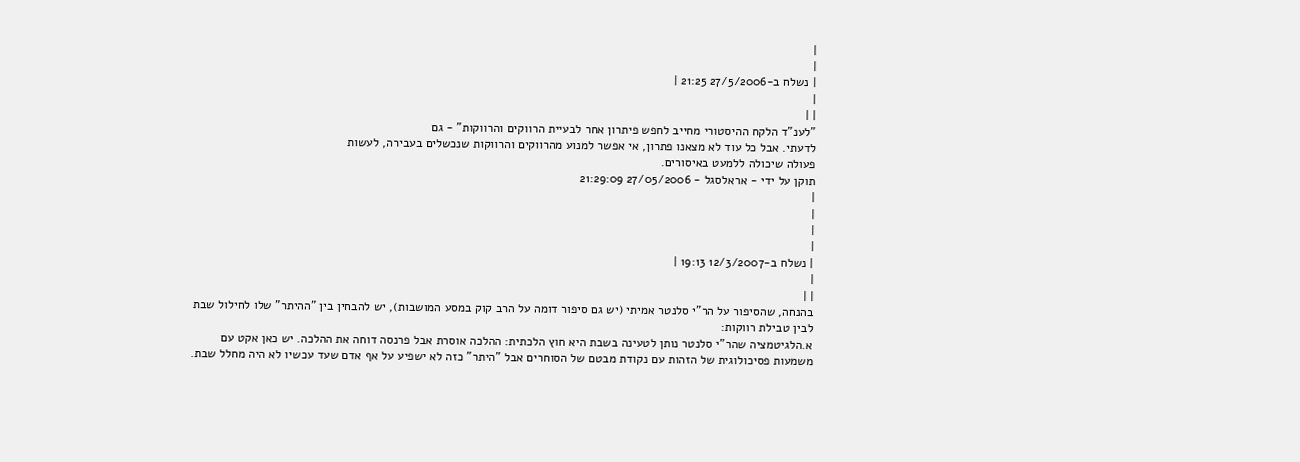|
|
| נשלח ב-27/5/2006 21:25 |
|
| |
"לענ"ד הלקח ההיסטורי מחייב לחפש פיתרון אחר לבעיית הרווקים והרווקות" - גם
לדעתי. אבל כל עוד לא מצאנו פתרון, אי אפשר למנוע מהרווקים והרווקות שנכשלים בעבירה, לעשות
פעולה שיכולה ללמעט באיסורים.
תוקן על ידי - אראלסגל - 27/05/2006 21:29:09
|
|
|
|
| נשלח ב-12/3/2007 19:13 |
|
| |
בהנחה, שהסיפור על הר"י סלנטר אמיתי (יש גם סיפור דומה על הרב קוק במסע המושבות), יש להבחין בין "ההיתר" שלו לחילול שבת לבין טבילת רווקות:
א.הלגיטמציה שהר"י סלנטר נותן לטעינה בשבת היא חוץ הלכתית: ההלכה אוסרת אבל פרנסה דוחה את ההלכה. יש כאן אקט עם משמעות פסיכולוגית של הזהות עם נקודת מבטם של הסוחרים אבל "היתר" כזה לא ישפיע על אף אדם שעד עכשיו לא היה מחלל שבת.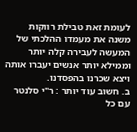לעומת זאת טבילת רווקות משנה את מעמדו ההלכתי של המעשה לעבירה קלה יותר וממילא יותר אנשים יעברו אותה ויצא שכרנו בהפסדנו.
ב. חשוב עוד יותר : ר"י סלנטר עם כל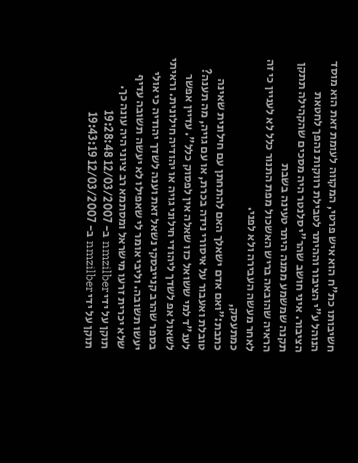חשיבותו כת"ח הוא איש פרטי, המקווה לעומת זאת הוא מוסד הנוהל ע"י הציבור וההיתר לטבילת רווקות נהפך לחטאת הציבור. איני חושב שהר"י סלנטר היה מסכים שהקהילה תתקן תקנה שמשמע ממנה היתר טעינה בשבת
הראיה שהובאה בריש האשכול מפת התנור כלל לא לעניין כי זה לאחר מעשה העבירה ולא לפני.
כמתעסק,
כתבת:"ואם אדם ישאלך האם להתחתן עם חילונית שאינה טובלת ואעבור על איסורי נידה בכרת, או עם גויה, מה תענה?
לענ"ד למי ששואל כזו שאלה אין לפסוק כלל". עדיין אפשר לשאול אפ לשדך ליהודי חילוני גויה או יהודיה חילונית. וראיתי בספר שהרב קנייבסקי נשאל זאת וענה לשדך יהודיה כי אולי יעשו תשובה. וליבי אומר לי שאפילו לא יעשה תשובה עדיף שלא יכרית זרעו מישראל ומסתמא רב ציוני היה עונה כך.
תוקן על ידי nmzilber ב- 12/03/2007 19:28:48
תוקן על ידי nmzilber ב- 12/03/2007 19:43:19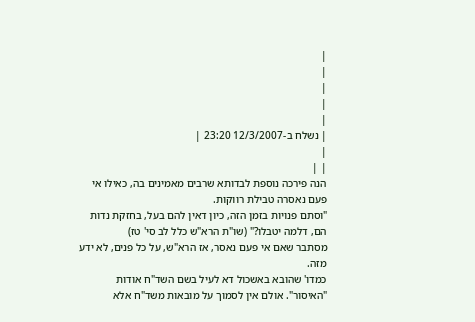|
|
|
|
|
| נשלח ב-12/3/2007 23:20 |
|
| |
הנה פירכה נוספת לבדותא שרבים מאמינים בה, כאילו אי פעם נאסרה טבילת רווקות.
"וסתם פנויות בזמן הזה, כיון דאין להם בעל, בחזקת נדות הם, דלמה יטבלו?" (שו"ת הרא"ש כלל לב סי' טז)
מסתבר שאם אי פעם נאסר, אז הרא"ש, על כל פנים, לא ידע מזה.
כמדו' שהובא באשכול דא לעיל בשם השד"ח אודות "האיסור". אולם אין לסמוך על מובאות משד"ח אלא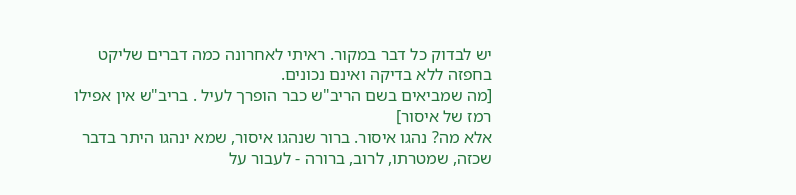יש לבדוק כל דבר במקור. ראיתי לאחרונה כמה דברים שליקט בחפזה ללא בדיקה ואינם נכונים.
[מה שמביאים בשם הריב"ש כבר הופרך לעיל . בריב"ש אין אפילו רמז של איסור]
אלא מה? נהגו איסור. ברור שנהגו איסור, שמא ינהגו היתר בדבר שכזה, שמטרתו, לרוב, ברורה - לעבור על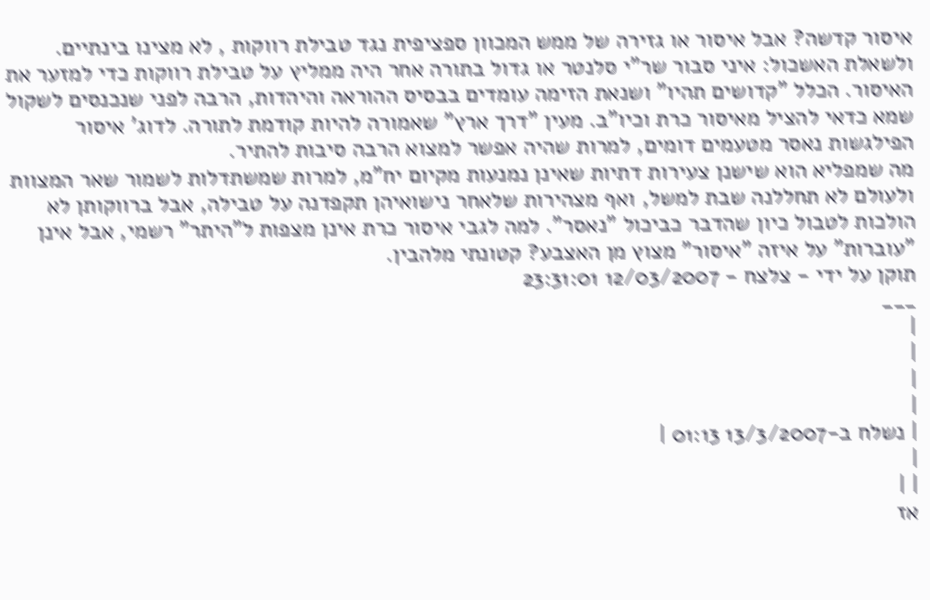איסור קדשה? אבל איסור או גזירה של ממש המכוון ספציפית נגד טבילת רווקות , לא מצינו בינתיים.
ולשאלת האשכול: איני סבור שר"י סלנטר או גדול בתורה אחר היה ממליץ על טבילת רווקות כדי למזער את האיסור. הכלל "קדושים תהיו" ושנאת הזימה עומדים בבסיס ההוראה והיהדות, הרבה לפני שנכנסים לשקול שמא כדאי להציל מאיסור כרת וכיו"ב. מעין "דרך ארץ" שאמורה להיות קודמת לתורה. לדוג' איסור הפילגשות נאסר מטעמים דומים, למרות שהיה אפשר למצוא הרבה סיבות להתיר.
מה שמפליא הוא שישנן צעירות דתיות שאינן נמנעות מקיום יח"מ, למרות שמשתדלות לשמור שאר המצוות ולעולם לא תחללנה שבת למשל, ואף מצהירות שלאחר נישואיהן תקפדנה על טבילה, אבל ברווקותן לא הולכות לטבול כיון שהדבר כביכול "נאסר". למה לגבי איסור כרת אינן מצפות ל"היתר" רשמי, אבל אינן "עוברות" על איזה "איסור" מצוץ מן האצבע? קטונתי מלהבין.
תוקן על ידי - צלצח - 12/03/2007 23:31:01
___
|
|
|
|
| נשלח ב-13/3/2007 01:13 |
|
| |
אז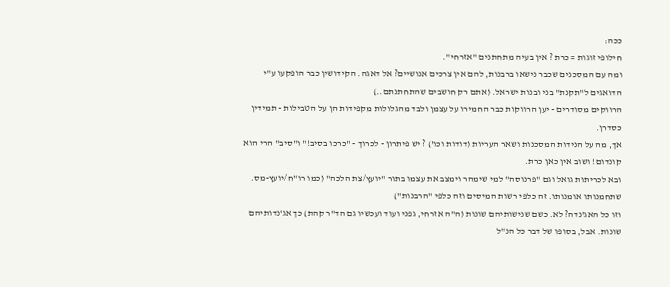ככה:
חילופי זוגות = כרת ? אין בעיה מתחתנים "אזרחי".
ומה עם המסכנים שכבר נישאו ברבנות, להם אין צרכים אנושיים? אל דאגה. הקידושין כבר הופקעו ע"י הדואגים ל"תקנת" בני ובנות ישראל. (אתם רק חושבים שהתחתנתם..)
הרווקים מסודרים - יען הרווקות כבר החמירו על עצמן ולבד מהגלולות מקפידות הן על הטבילות - תמידין כסדרן.
אך, מה על הנידות המסכנות ושאר העריות (דודות וכו') ? יש פיתרון - לכרוך - "כרכו בסיב!" ו"סיב" הרי הוא קונדום! ושוב אין כאן כרת.
ובא לכריתות גואל וגם "פרנוסה" למי שימהר וימצב את עצמו בתור "יועץ/צת הלכה" (כמו רו"ח/יועץ-מס. שתחמנותו אומנותו. זה כלפי רשות המיסים וזה כלפי "הרבנות")
וזו כל האג'נדה? לא. כשם שנישותיהם שונות (ה"ה אזרחי, גפני ועוד ועכשיו גם הד"ר קהת) כך אג'נדותיהם שונות. אבל, בסופו של דבר כל הנ"ל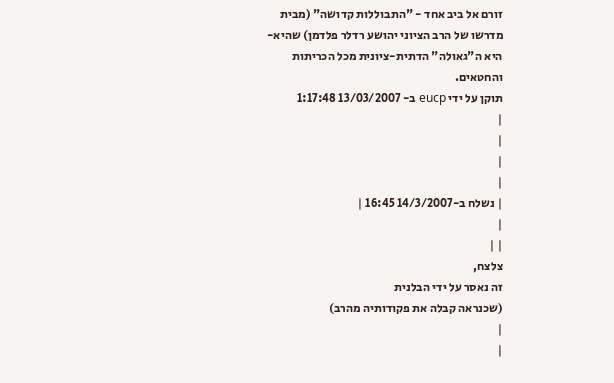זורם אל ביב אחד - "התבוללות קדושה" (מבית מדרשו של הרב הציוני יהושע רדלר פלדמן) שהיא-היא ה"גאולה" הדתית-ציונית מכל הכריתות והחטאים.
תוקן על ידי eucp ב- 13/03/2007 1:17:48
|
|
|
|
| נשלח ב-14/3/2007 16:45 |
|
| |
צלצח,
זה נאסר על ידי הבלנית
(שכנראה קבלה את פקודותיה מהרב)
|
|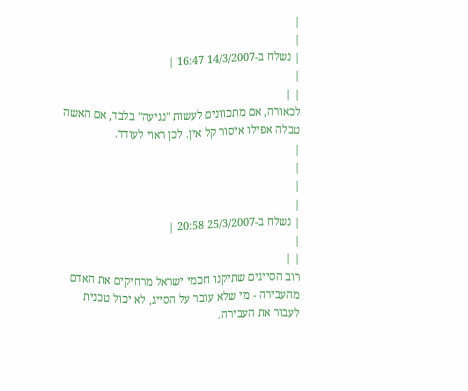|
|
| נשלח ב-14/3/2007 16:47 |
|
| |
לכאורה, אם מתכוונים לעשות "נגיעה" בלבד, אם האשה טבלה אפילו איסור קל אין. לכן ראוי לעודד.
|
|
|
|
| נשלח ב-25/3/2007 20:58 |
|
| |
רוב הסייגים שתיקנו חכמי ישראל מרחיקים את האדם מהעבירה - מי שלא עובר על הסייג, לא יכול טכנית לעבור את העבירה.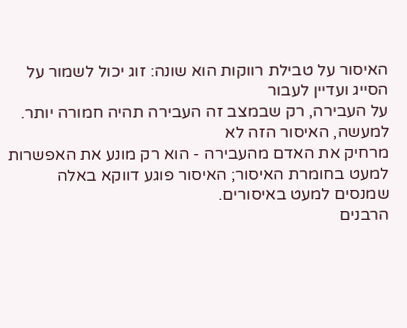האיסור על טבילת רווקות הוא שונה: זוג יכול לשמור על הסייג ועדיין לעבור
על העבירה, רק שבמצב זה העבירה תהיה חמורה יותר. למעשה, האיסור הזה לא
מרחיק את האדם מהעבירה - הוא רק מונע את האפשרות למעט בחומרת האיסור; האיסור פוגע דווקא באלה שמנסים למעט באיסורים.
הרבנים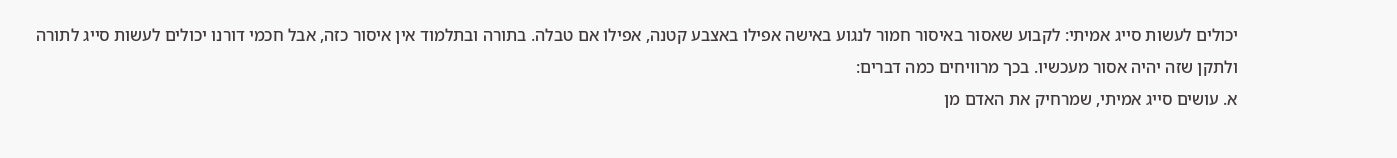יכולים לעשות סייג אמיתי: לקבוע שאסור באיסור חמור לנגוע באישה אפילו באצבע קטנה, אפילו אם טבלה. בתורה ובתלמוד אין איסור כזה, אבל חכמי דורנו יכולים לעשות סייג לתורה ולתקן שזה יהיה אסור מעכשיו. בכך מרוויחים כמה דברים:
א. עושים סייג אמיתי, שמרחיק את האדם מן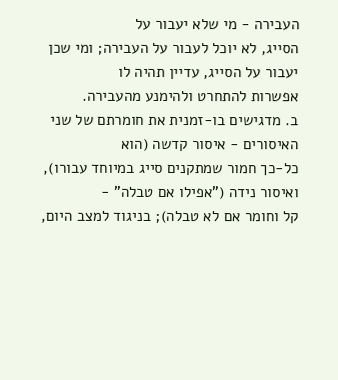העבירה - מי שלא יעבור על
הסייג, לא יוכל לעבור על העבירה; ומי שכן יעבור על הסייג, עדיין תהיה לו
אפשרות להתחרט ולהימנע מהעבירה.
ב. מדגישים בו-זמנית את חומרתם של שני האיסורים - איסור קדשה (הוא
כל-כך חמור שמתקנים סייג במיוחד עבורו), ואיסור נידה ("אפילו אם טבלה" -
קל וחומר אם לא טבלה); בניגוד למצב היום,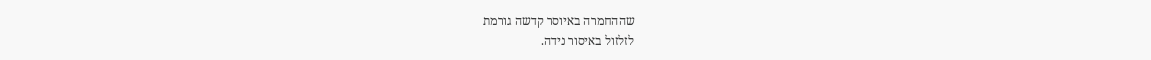שההחמרה באיוסר קדשה גורמת
לזלזול באיסור נידה.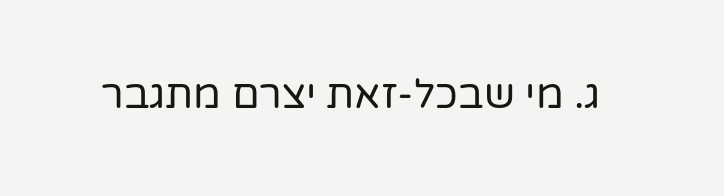ג. מי שבכל-זאת יצרם מתגבר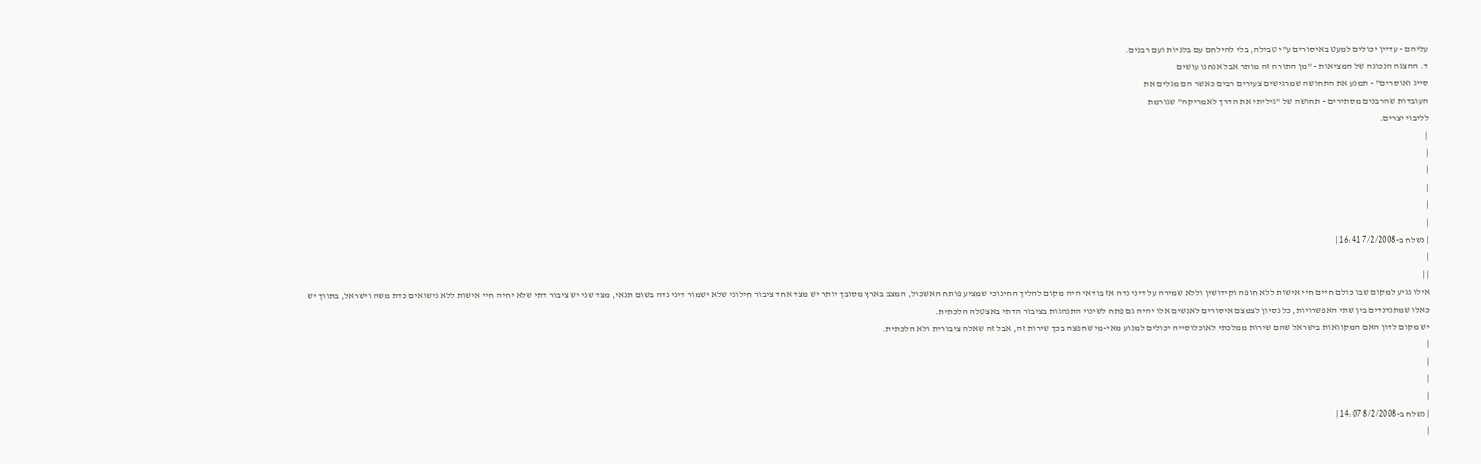עליהם - עדיין יכולים למעט באיסורים ע"י טבילה, בלי להילחם עם בלניות ועם רבנים.
ד. ההצגה הנכונה של המציאות - "מן התורה זה מותר אבל אנחנו עושים
סייג ואוסרים" - תמנע את התחושה שמרגישים צעירים רבים כאשר הם מגלים את
העובדות שהרבנים מסתירים - תחושה של "גיליתי את הדרך לאמריקה" שגורמת
לליבוי יצרים.
 |
|
|
|
|
|
| נשלח ב-7/2/2008 16:41 |
|
| |
אילו נגיע למקום שבו כולם חיים חיי אישות ללא חופה וקידושין וללא שמירה על דיני נדה אז בודאי היה מקום להליך החינוכי שמציע פותח האשכול, המצב בארץ מסובך יותר יש מצד אחד ציבור חילוני שלא ישמור דיני נדה בשום תנאי, מצד שני יש ציבור דתי שלא יחיה חיי אישות ללא נישואים כדת משה וישראל, בתווך יש כאלו שמתנדנדים בין שתי האפשרויות, כל נסיון לצמצם איסורים לאנשים אלו יהיה גם פתח לשינוי התנהגות בציבור הדתי באצטלה הלכתית.
יש מקום לדון האם המקוואות בישראל שהם שירות ממלכתי לאוכלוסייה יכולים למנוע מאי-מי שחפצה בכך שירות זה, אבל זה שאלה ציבורית ולא הלכתית.
|
|
|
|
| נשלח ב-8/2/2008 14:07 |
|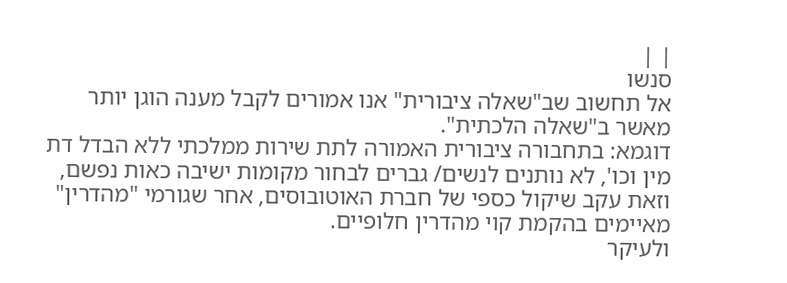| |
סנשו
אל תחשוב שב"שאלה ציבורית" אנו אמורים לקבל מענה הוגן יותר מאשר ב"שאלה הלכתית".
דוגמא: בתחבורה ציבורית האמורה לתת שירות ממלכתי ללא הבדל דת מין וכו', לא נותנים לנשים/ גברים לבחור מקומות ישיבה כאות נפשם, וזאת עקב שיקול כספי של חברת האוטובוסים, אחר שגורמי "מהדרין" מאיימים בהקמת קוי מהדרין חלופיים.
ולעיקר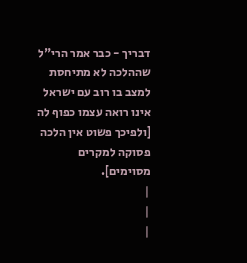דבריך - כבר אמר הרי"ל שההלכה לא מתיחסת למצב בו רוב עם ישראל אינו רואה עצמו כפוף לה [ולפיכך פשוט אין הלכה פסוקה למקרים מסוימים].
|
|
|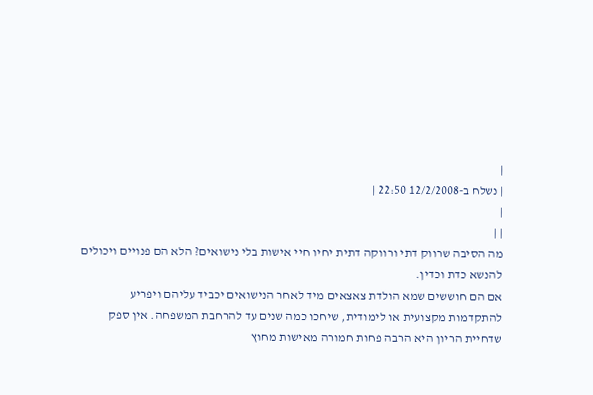|
| נשלח ב-12/2/2008 22:50 |
|
| |
מה הסיבה שרווק דתי ורווקה דתית יחיו חיי אישות בלי נישואים? הלא הם פנויים ויכולים להנשא כדת וכדין.
אם הם חוששים שמא הולדת צאצאים מיד לאחר הנישואים יכביד עליהם ויפריע להתקדמות מקצועית או לימודית, שיחכו כמה שנים עד להרחבת המשפחה. אין ספק שדחיית הריון היא הרבה פחות חמורה מאישות מחוץ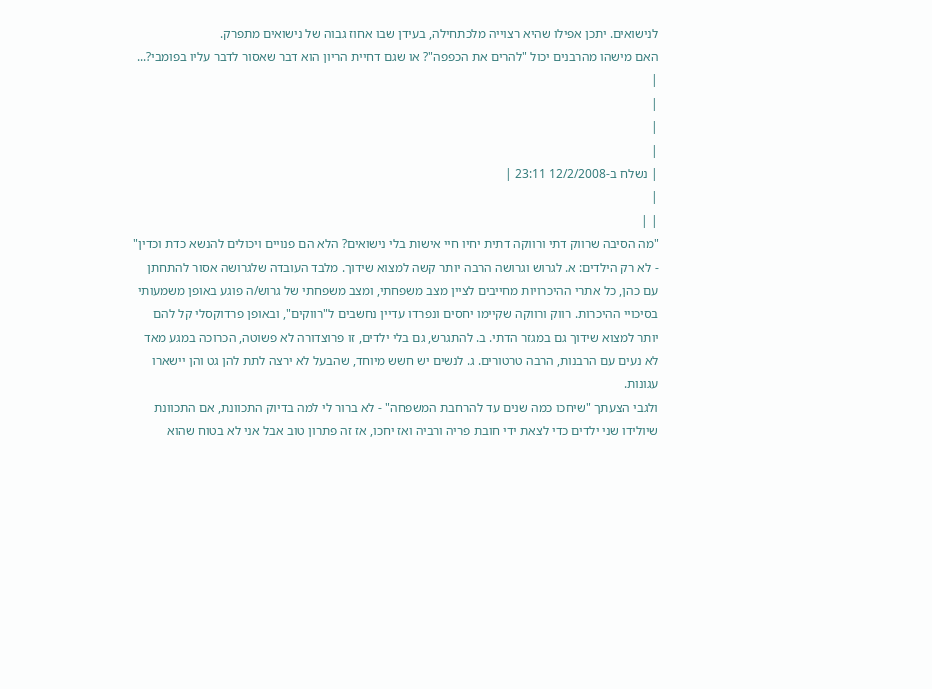לנישואים. יתכן אפילו שהיא רצוייה מלכתחילה, בעידן שבו אחוז גבוה של נישואים מתפרק.
האם מישהו מהרבנים יכול "להרים את הכפפה"? או שגם דחיית הריון הוא דבר שאסור לדבר עליו בפומבי?...
|
|
|
|
| נשלח ב-12/2/2008 23:11 |
|
| |
"מה הסיבה שרווק דתי ורווקה דתית יחיו חיי אישות בלי נישואים? הלא הם פנויים ויכולים להנשא כדת וכדין" - לא רק הילדים: א. לגרוש וגרושה הרבה יותר קשה למצוא שידוך. מלבד העובדה שלגרושה אסור להתחתן עם כהן, כל אתרי ההיכרויות מחייבים לציין מצב משפחתי, ומצב משפחתי של גרוש/ה פוגע באופן משמעותי בסיכויי ההיכרות. רווק ורווקה שקיימו יחסים ונפרדו עדיין נחשבים ל"רווקים", ובאופן פרדוקסלי קל להם יותר למצוא שידוך גם במגזר הדתי. ב. להתגרש, גם בלי ילדים, זו פרוצדורה לא פשוטה, הכרוכה במגע מאד לא נעים עם הרבנות, הרבה טרטורים. ג. לנשים יש חשש מיוחד, שהבעל לא ירצה לתת להן גט והן יישארו עגונות.
ולגבי הצעתך "שיחכו כמה שנים עד להרחבת המשפחה" - לא ברור לי למה בדיוק התכוונת, אם התכוונת שיולידו שני ילדים כדי לצאת ידי חובת פריה ורביה ואז יחכו, אז זה פתרון טוב אבל אני לא בטוח שהוא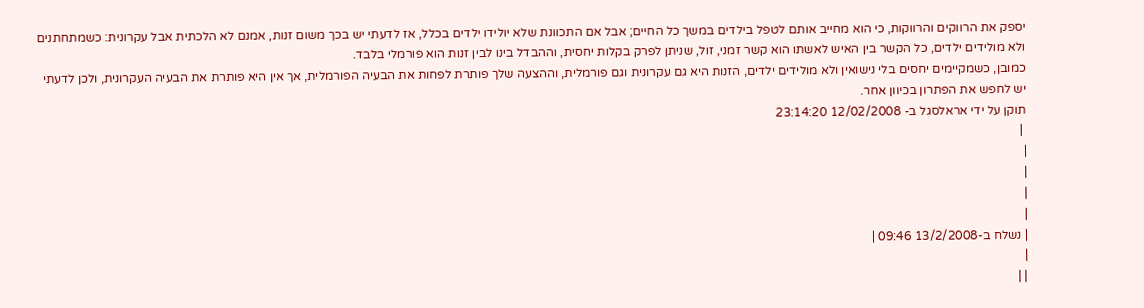יספק את הרווקים והרווקות, כי הוא מחייב אותם לטפל בילדים במשך כל החיים; אבל אם התכוונת שלא יולידו ילדים בכלל, אז לדעתי יש בכך משום זנות, אמנם לא הלכתית אבל עקרונית: כשמתחתנים ולא מולידים ילדים, כל הקשר בין האיש לאשתו הוא קשר זמני, זול, שניתן לפרק בקלות יחסית, וההבדל בינו לבין זנות הוא פורמלי בלבד.
כמובן, כשמקיימים יחסים בלי נישואין ולא מולידים ילדים, הזנות היא גם עקרונית וגם פורמלית, וההצעה שלך פותרת לפחות את הבעיה הפורמלית, אך אין היא פותרת את הבעיה העקרונית, ולכן לדעתי יש לחפש את הפתרון בכיוון אחר.
תוקן על ידי אראלסגל ב- 12/02/2008 23:14:20
 |
|
|
|
|
| נשלח ב-13/2/2008 09:46 |
|
| |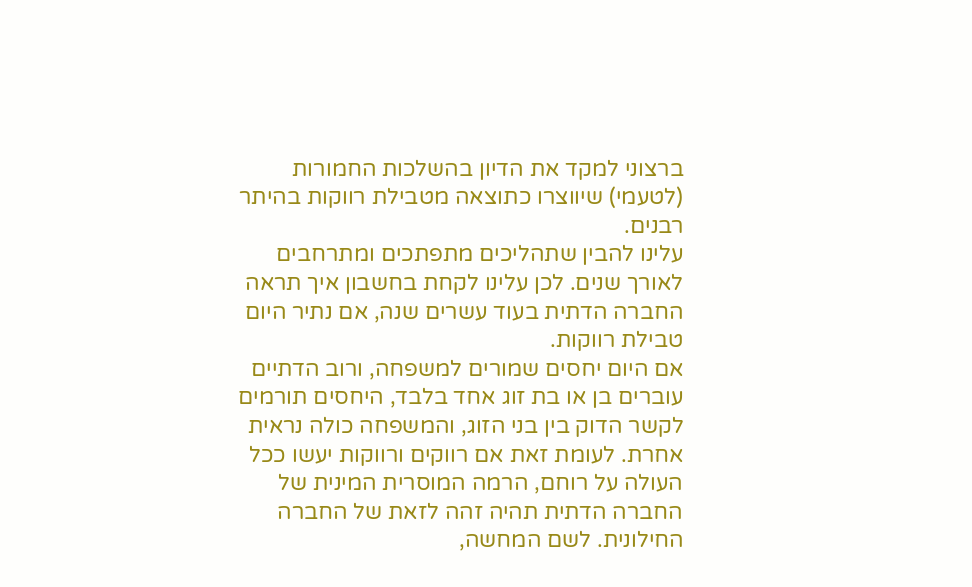ברצוני למקד את הדיון בהשלכות החמורות (לטעמי) שיווצרו כתוצאה מטבילת רווקות בהיתר רבנים.
עלינו להבין שתהליכים מתפתכים ומתרחבים לאורך שנים. לכן עלינו לקחת בחשבון איך תראה החברה הדתית בעוד עשרים שנה, אם נתיר היום טבילת רווקות.
אם היום יחסים שמורים למשפחה, ורוב הדתיים עוברים בן או בת זוג אחד בלבד, היחסים תורמים לקשר הדוק בין בני הזוג, והמשפחה כולה נראית אחרת. לעומת זאת אם רווקים ורווקות יעשו ככל העולה על רוחם, הרמה המוסרית המינית של החברה הדתית תהיה זהה לזאת של החברה החילונית. לשם המחשה,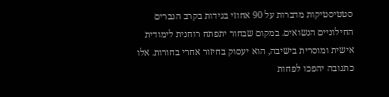סטטיסטיקות מדברות על 90 אחוזי בגידות בקרב הגברים החילוניים הנשואים. במקום שבחור יתפתח רוחנית לימודית אישית ומוסרית בישיבה, הוא יעסוק בחיזור אחרי בחורות. אלו כתגובה יהפכו לפחות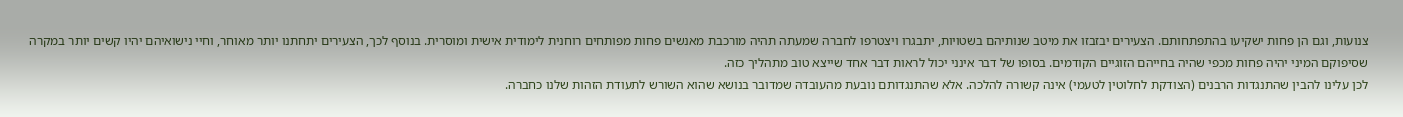צנועות, וגם הן פחות ישקיעו בהתפתחותם. הצעירים יבזבזו את מיטב שנותיהם בשטויות, יתבגרו ויצטרפו לחברה שמעתה תהיה מורכבת מאנשים פחות מפותחים רוחנית לימודית אישית ומוסרית. בנוסף לכך, הצעירים יתחתנו יותר מאוחר, וחיי נישואיהם יהיו קשים יותר במקרה שסיפוקם המיני יהיה פחות מכפי שהיה בחייהם הזוגיים הקודמים. בסופו של דבר אינני יכול לראות דבר אחד שייצא טוב מתהליך כזה.
לכן עלינו להבין שהתנגדות הרבנים (הצודקת לחלוטין לטעמי) אינה קשורה להלכה. אלא שהתנגדותם נובעת מהעובדה שמדובר בנושא שהוא השורש לתעודת הזהות שלנו כחברה.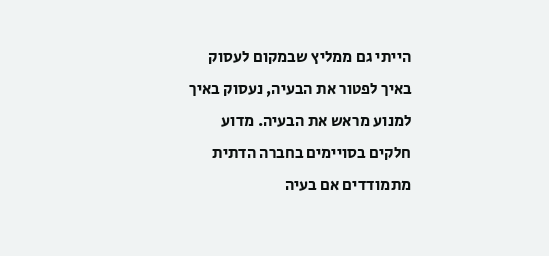הייתי גם ממליץ שבמקום לעסוק באיך לפטור את הבעיה, נעסוק באיך למנוע מראש את הבעיה. מדוע חלקים בסויימים בחברה הדתית מתמודדים אם בעיה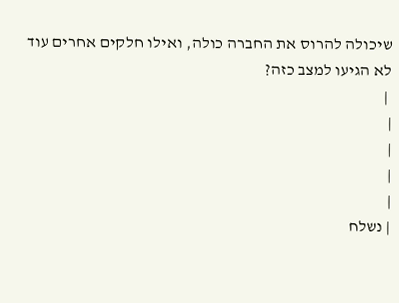שיכולה להרוס את החברה כולה, ואילו חלקים אחרים עוד לא הגיעו למצב כזה?
 |
|
|
|
|
| נשלח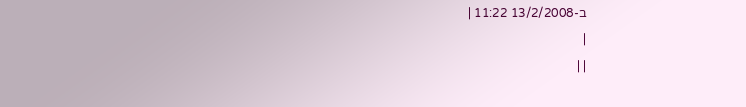ב-13/2/2008 11:22 |
|
| |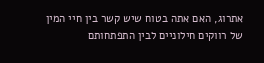אתרוג, האם אתה בטוח שיש קשר בין חיי המין של רווקים חילוניים לבין התפתחותם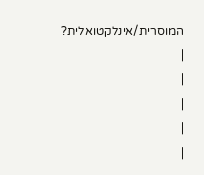המוסרית/אינלקטואלית?
|
|
|
|
|